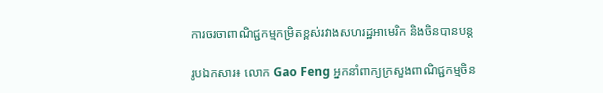ការចរចាពាណិជ្ជកម្មកម្រិតខ្ពស់រវាងសហរដ្ឋអាមេរិក និងចិនបានបន្ត

រូបឯកសារ៖ លោក Gao Feng អ្នកនាំពាក្យក្រសួងពាណិជ្ជកម្មចិន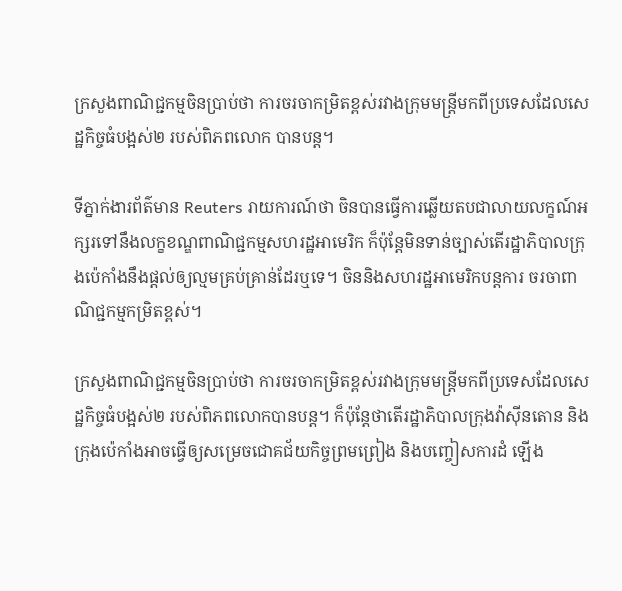ក្រសួងពាណិជ្ជកម្មចិនប្រាប់ថា ការចរចាកម្រិតខ្ពស់រវាងក្រុមមន្រ្តីមកពីប្រទេសដែលសេដ្ឋកិច្ចធំបង្អស់២ របស់ពិភពលោក បានបន្ត។

ទីភ្នាក់ងារព័ត៌មាន Reuters រាយការណ៍ថា ចិនបានធ្វើការឆ្លើយតបជាលាយលក្ខណ៍អក្សរទៅនឹងលក្ខខណ្ឌពាណិជ្ជកម្មសហរដ្ឋអាមេរិក ក៏ប៉ុន្តែមិនទាន់ច្បាស់តើរដ្ឋាភិបាលក្រុងប៉េកាំងនឹងផ្តល់ឲ្យល្មមគ្រប់គ្រាន់ដែរឬទេ។ ចិននិងសហរដ្ឋអាមេរិកបន្តការ ចរចាពាណិជ្ជកម្មកម្រិតខ្ពស់។

ក្រសួងពាណិជ្ជកម្មចិនប្រាប់ថា ការចរចាកម្រិតខ្ពស់រវាងក្រុមមន្រ្តីមកពីប្រទេសដែលសេដ្ឋកិច្ចធំបង្អស់២ របស់ពិភពលោកបានបន្ត។ ក៏ប៉ុន្តែថាតើរដ្ឋាភិបាលក្រុងវ៉ាស៊ីនតោន និងក្រុងប៉េកាំងអាចធ្វើឲ្យសម្រេចជោគជ័យកិច្ចព្រមព្រៀង និងបញ្ចៀសការដំ ឡើង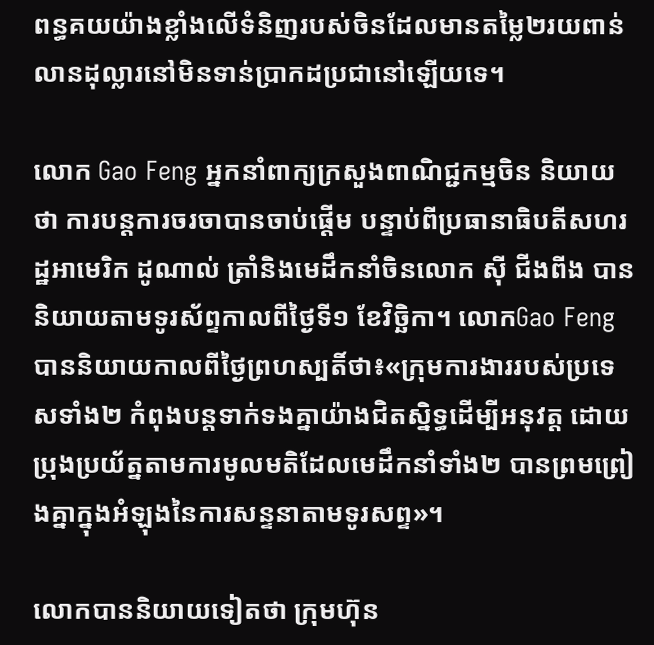ពន្ធគយយ៉ាងខ្លាំងលើទំនិញរបស់ចិនដែលមានតម្លៃ២រយពាន់លានដុល្លារនៅមិនទាន់ប្រាកដប្រជានៅឡើយទេ។

លោក Gao Feng អ្នកនាំពាក្យក្រសួងពាណិជ្ជកម្មចិន និយាយថា ការបន្តការចរចាបានចាប់ផ្តើម បន្ទាប់ពីប្រធានាធិបតីសហរដ្ឋអាមេរិក ដូណាល់ ត្រាំនិងមេដឹកនាំចិនលោក ស៊ី ជីងពីង បាននិយាយតាមទូរស័ព្ទកាលពីថ្ងៃទី១ ខែវិច្ឆិកា។ លោកGao Feng បាននិយាយកាលពីថ្ងៃព្រហស្បតិ៍ថា៖«ក្រុមការងាររបស់ប្រទេសទាំង២ កំពុងបន្តទាក់ទងគ្នាយ៉ាងជិតស្និទ្ធដើម្បីអនុវត្ត ដោយប្រុងប្រយ័ត្នតាមការមូលមតិដែលមេដឹកនាំទាំង២ បានព្រមព្រៀងគ្នាក្នុងអំឡុងនៃការសន្ទនាតាមទូរសព្ទ»។

លោកបាននិយាយទៀតថា ក្រុមហ៊ុន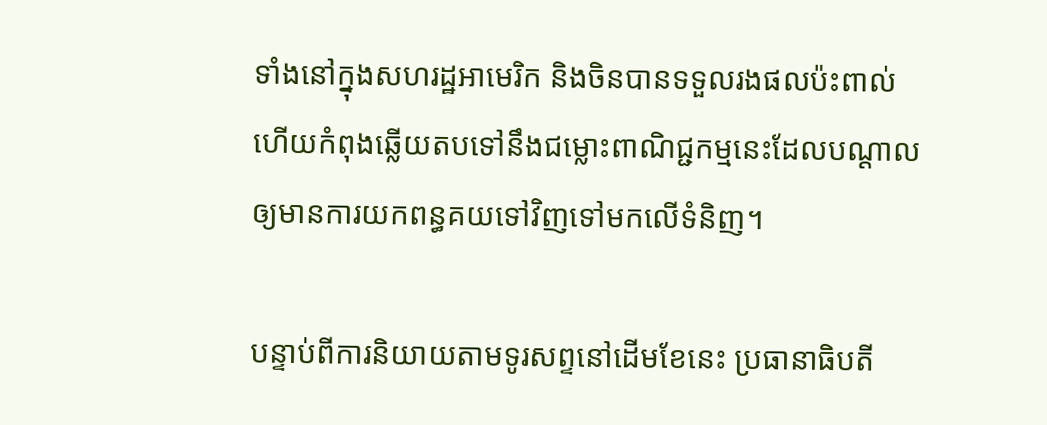ទាំងនៅក្នុងសហរដ្ឋអាមេរិក និងចិនបានទទួលរងផលប៉ះពាល់ហើយកំពុងឆ្លើយតបទៅនឹងជម្លោះពាណិជ្ជកម្មនេះដែលបណ្តាលឲ្យមានការយកពន្ធគយទៅវិញទៅមកលើទំនិញ។

បន្ទាប់ពីការនិយាយតាមទូរសព្ទនៅដើមខែនេះ ប្រធានាធិបតី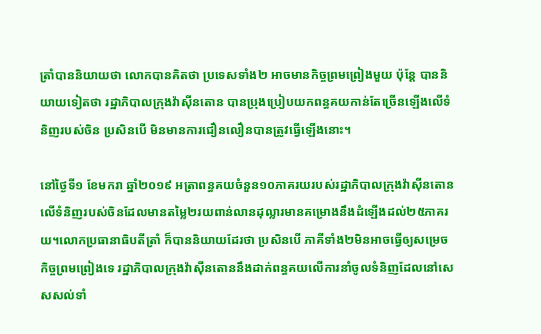ត្រាំបាននិយាយថា លោកបានគិតថា ប្រទេសទាំង២ អាចមានកិច្ចព្រមព្រៀងមួយ ប៉ុន្តែ បាននិយាយទៀតថា រដ្ឋាភិបាលក្រុងវ៉ាស៊ីនតោន បានប្រុងប្រៀបយកពន្ធគយកាន់តែច្រើនឡើងលើទំនិញរបស់ចិន ប្រសិនបើ មិនមានការជឿនលឿនបានត្រូវធ្វើឡើងនោះ។

នៅថ្ងៃទី១ ខែមករា ឆ្នាំ២០១៩ អត្រាពន្ធគយចំនួន១០ភាគរយរបស់រដ្ឋាភិបាលក្រុងវ៉ាស៊ីនតោនលើទំនិញរបស់ចិនដែលមានតម្លៃ២រយពាន់លានដុល្លារមានគម្រោងនឹងដំឡើងដល់២៥ភាគរយ។លោកប្រធានាធិបតីត្រាំ ក៏បាននិយាយដែរថា ប្រសិនបើ ភាគីទាំង២មិនអាចធ្វើឲ្យសម្រេចកិច្ចព្រមព្រៀងទេ រដ្ឋាភិបាលក្រុងវ៉ាស៊ីនតោននឹងដាក់ពន្ធគយលើការនាំចូលទំនិញដែលនៅសេសសល់ទាំ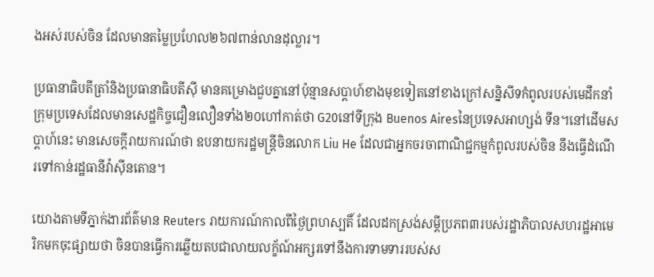ងអស់របស់ចិន ដែលមានតម្លៃប្រហែល២៦៧ពាន់លានដុល្លារ។

ប្រធានាធិបតីត្រាំនិងប្រធានាធិបតីស៊ី មានគម្រោងជួបគ្នានៅប៉ុន្មានសប្តាហ៍ខាងមុខទៀតនៅខាងក្រៅសន្និសីទកំពូលរបស់មេដឹកនាំក្រុមប្រទេសដែលមានសេដ្ឋកិច្ចជឿនលឿនទាំង២០ហៅកាត់ថា G20នៅទីក្រុង Buenos Airesនៃប្រទេសអាហ្សង់ ទីន។នៅដើមសប្តាហ៍នេះ មានសេចក្តីរាយការណ៍ថា ឧបនាយករដ្ឋមន្រ្តីចិនលោក Liu He ដែលជាអ្នកចរចាពាណិជ្ជកម្មកំពូលរបស់ចិន នឹងធ្វើដំណើរទៅកាន់រដ្ឋធានីវ៉ាស៊ីនតោន។

យោងតាមទីភ្នាក់ងារព័ត៌មាន Reuters រាយការណ៍កាលពីថ្ងៃព្រហស្បតិ៍ ដែលដកស្រង់សម្តីប្រភព៣របស់រដ្ឋាភិបាលសហរដ្ឋអាមេរិកមកចុះផ្សាយថា ចិនបានធ្វើការឆ្លើយតបជាលាយលក្ខ័ណ៍អក្សរទៅនឹងការទាមទាររបស់ស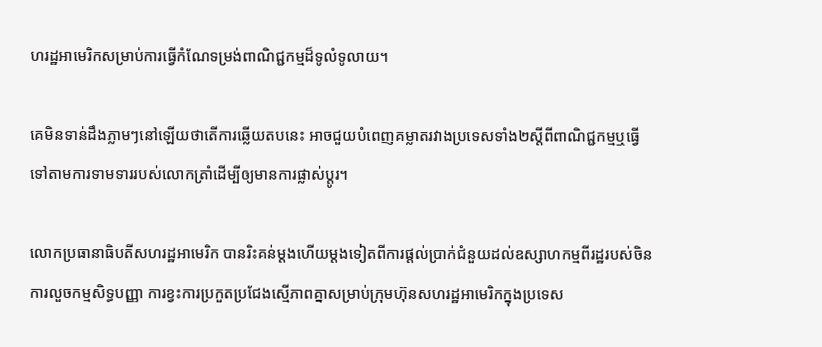ហរដ្ឋអាមេរិកសម្រាប់ការធ្វើកំណែទម្រង់ពាណិជ្ជកម្មដ៏ទូលំទូលាយ។

គេមិនទាន់ដឹងភ្លាមៗនៅឡើយថាតើការឆ្លើយតបនេះ អាចជួយបំពេញគម្លាតរវាងប្រទេសទាំង២ស្តីពីពាណិជ្ជកម្មឬធ្វើទៅតាមការទាមទាររបស់លោកត្រាំដើម្បីឲ្យមានការផ្លាស់ប្តូរ។

លោកប្រធានាធិបតីសហរដ្ឋអាមេរិក បានរិះគន់ម្តងហើយម្តងទៀតពីការផ្តល់ប្រាក់ជំនួយដល់ឧស្សាហកម្មពីរដ្ឋរបស់ចិន ការលួចកម្មសិទ្ធបញ្ញា ការខ្វះការប្រកួតប្រជែងស្មើភាពគ្នាសម្រាប់ក្រុមហ៊ុនសហរដ្ឋអាមេរិកក្នុងប្រទេស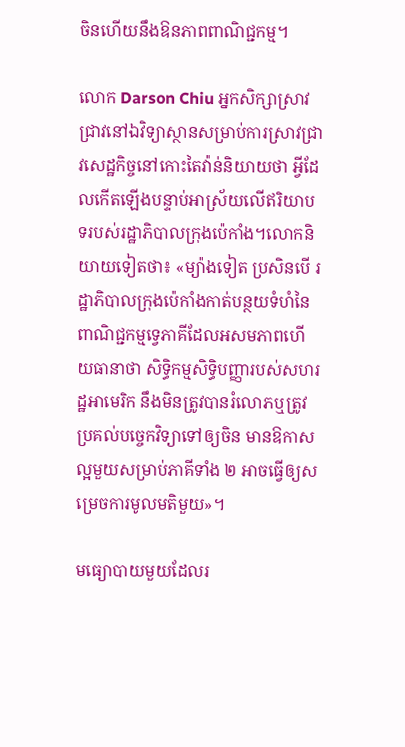ចិនហើយនឹងឱនភាពពាណិជ្ជកម្ម។

លោក Darson Chiu អ្នកសិក្សាស្រាវជ្រាវនៅឯវិទ្យាស្ថានសម្រាប់ការស្រាវជ្រាវសេដ្ឋកិច្ចនៅកោះតៃវ៉ាន់និយាយថា អ្វីដែលកើតឡើងបន្ទាប់អាស្រ័យលើឥរិយាបទរបស់រដ្ឋាភិបាលក្រុងប៉េកាំង។លោកនិយាយទៀតថា៖ «ម្យ៉ាងទៀត ប្រសិនបើ រដ្ឋាភិបាលក្រុងប៉េកាំងកាត់បន្ថយទំហំនៃពាណិជ្ជកម្មទ្វេភាគីដែលអសមភាពហើយធានាថា សិទ្ធិកម្មសិទ្ធិបញ្ញារបស់សហរដ្ឋអាមេរិក នឹងមិនត្រូវបានរំលោភឬត្រូវប្រគល់បច្ចេកវិទ្យាទៅឲ្យចិន មានឱកាសល្អមួយសម្រាប់ភាគីទាំង ២ អាចធ្វើឲ្យសម្រេចការមូលមតិមួយ»។

មធ្យោបាយមួយដែលរ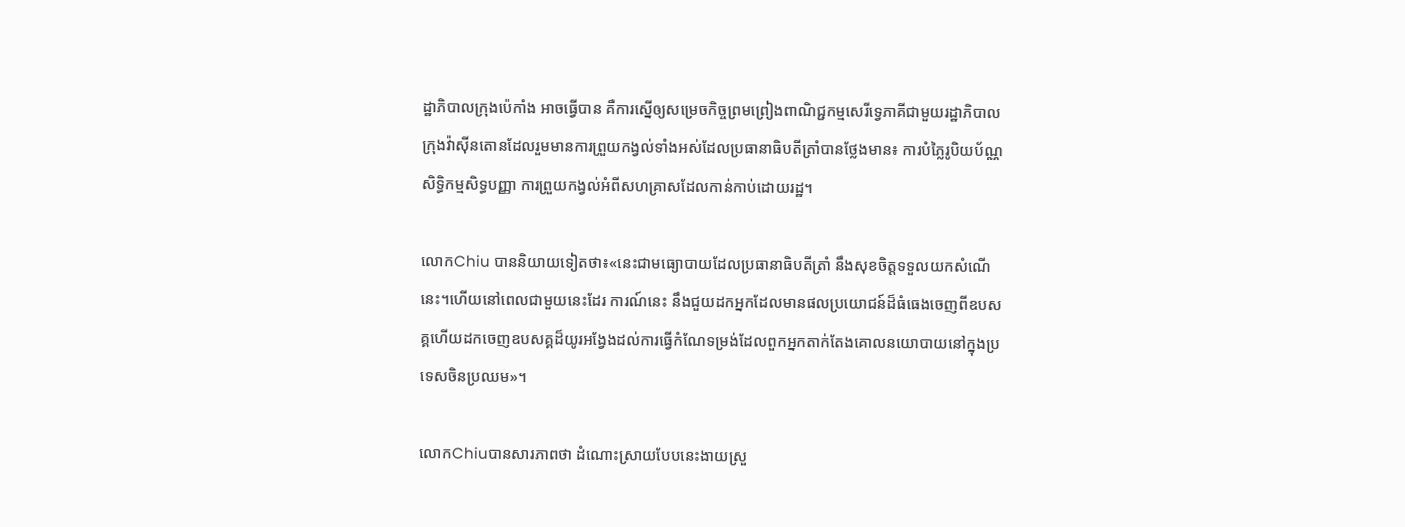ដ្ឋាភិបាលក្រុងប៉េកាំង អាចធ្វើបាន គឺការស្នើឲ្យសម្រេចកិច្ចព្រមព្រៀងពាណិជ្ជកម្មសេរីទ្វេភាគីជាមួយរដ្ឋាភិបាលក្រុងវ៉ាស៊ីនតោនដែលរួមមានការព្រួយកង្វល់ទាំងអស់ដែលប្រធានាធិបតីត្រាំបានថ្លែងមាន៖ ការបំភ្លៃរូបិយប័ណ្ណ សិទ្ធិកម្មសិទ្ធបញ្ញា ការព្រួយកង្វល់អំពីសហគ្រាសដែលកាន់កាប់ដោយរដ្ឋ។

លោកChiu បាននិយាយទៀតថា៖«នេះជាមធ្យោបាយដែលប្រធានាធិបតីត្រាំ នឹងសុខចិត្តទទួលយកសំណើនេះ។ហើយនៅពេលជាមួយនេះដែរ ការណ៍នេះ នឹងជួយដកអ្នកដែលមានផលប្រយោជន៍ដ៏ធំធេងចេញពីឧបសគ្គហើយដកចេញឧបសគ្គដ៏យូរអង្វែងដល់ការធ្វើកំណែទម្រង់ដែលពួកអ្នកតាក់តែងគោលនយោបាយនៅក្នុងប្រទេសចិនប្រឈម»។

លោកChiuបានសារភាពថា ដំណោះស្រាយបែបនេះងាយស្រួ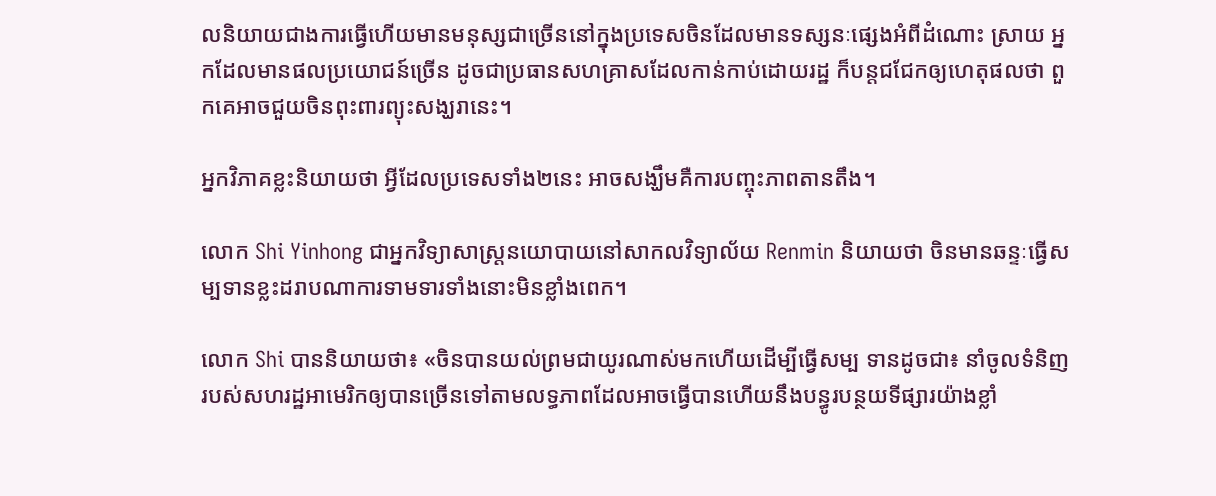លនិយាយជាងការធ្វើហើយមានមនុស្សជាច្រើននៅក្នុងប្រទេសចិនដែលមានទស្សនៈផ្សេងអំពីដំណោះ ស្រាយ អ្នកដែលមានផលប្រយោជន៍ច្រើន ដូចជាប្រធានសហគ្រាសដែលកាន់កាប់ដោយរដ្ឋ ក៏បន្តជជែកឲ្យហេតុផលថា ពួកគេអាចជួយចិនពុះពារព្យុះសង្ឃរានេះ។

អ្នកវិភាគខ្លះនិយាយថា អ្វីដែលប្រទេសទាំង២នេះ អាចសង្ឃឹមគឺការបញ្ចុះភាពតានតឹង។

លោក Shi Yinhong ជាអ្នកវិទ្យាសាស្រ្តនយោបាយនៅសាកលវិទ្យាល័យ Renmin និយាយថា ចិនមានឆន្ទៈធ្វើសម្បទានខ្លះដរាបណាការទាមទារទាំងនោះមិនខ្លាំងពេក។

លោក Shi បាននិយាយថា៖ «ចិនបានយល់ព្រមជាយូរណាស់មកហើយដើម្បីធ្វើសម្ប ទានដូចជា៖ នាំចូលទំនិញរបស់សហរដ្ឋអាមេរិកឲ្យបានច្រើនទៅតាមលទ្ធភាពដែលអាចធ្វើបានហើយនឹងបន្ធូរបន្ថយទីផ្សារយ៉ាងខ្លាំ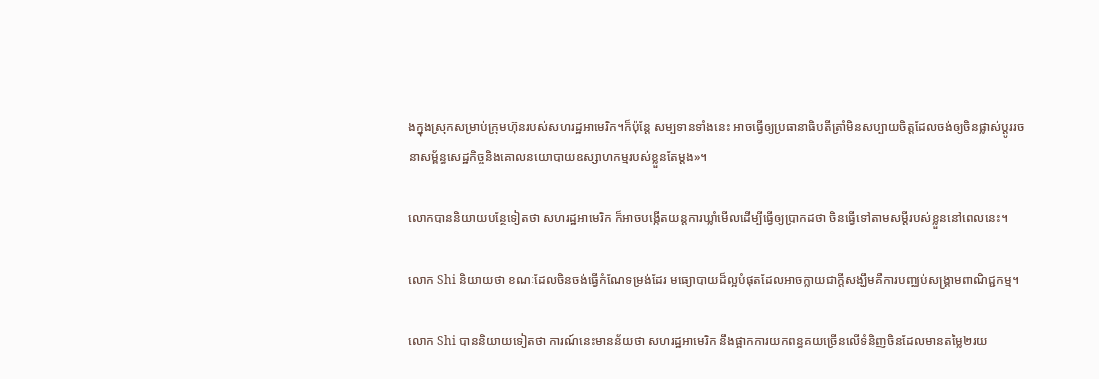ងក្នុងស្រុកសម្រាប់ក្រុមហ៊ុនរបស់សហរដ្ឋអាមេរិក។ក៏ប៉ុន្តែ សម្បទានទាំងនេះ អាចធ្វើឲ្យប្រធានាធិបតីត្រាំមិនសប្បាយចិត្តដែលចង់ឲ្យចិនផ្លាស់ប្តូររចនាសម្ព័ន្ធសេដ្ឋកិច្ចនិងគោលនយោបាយឧស្សាហកម្មរបស់ខ្លួនតែម្តង»។

លោកបាននិយាយបន្ថែទៀតថា សហរដ្ឋអាមេរិក ក៏អាចបង្កើតយន្តការឃ្លាំមើលដើម្បីធ្វើឲ្យប្រាកដថា ចិនធ្វើទៅតាមសម្តីរបស់ខ្លួននៅពេលនេះ។

លោក Shi និយាយថា ខណៈដែលចិនចង់ធ្វើកំណែទម្រង់ដែរ មធ្យោបាយដ៏ល្អបំផុតដែលអាចក្លាយជាក្តីសង្ឃឹមគឺការបញ្ឈប់សង្គ្រាមពាណិជ្ជកម្ម។

លោក Shi បាននិយាយទៀតថា ការណ៍នេះមានន័យថា សហរដ្ឋអាមេរិក នឹងផ្អាកការយកពន្ធគយច្រើនលើទំនិញចិនដែលមានតម្លៃ២រយ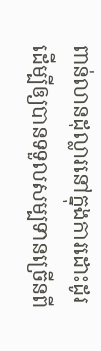ពាន់លានដុល្លារនៅក្នុងការដោះដូរដើម្បីឲ្យបានទទួលសម្បទានច្រើនពី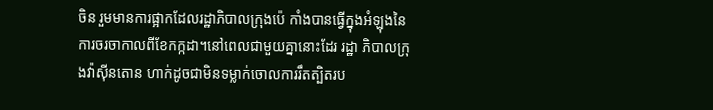ចិន រួមមានការផ្អាកដែលរដ្ឋាភិបាលក្រុងប៉េ កាំងបានធ្វើក្នុងអំឡុងនៃការចរចាកាលពីខែកក្កដា។នៅពេលជាមួយគ្នានោះដែរ រដ្ឋា ភិបាលក្រុងវ៉ាស៊ីនតោន ហាក់ដូចជាមិនទម្លាក់ចោលការរឹតត្បិតរប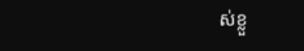ស់ខ្លួ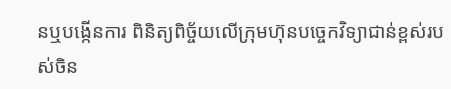នឬបង្កើនការ ពិនិត្យពិច្ច័យលើក្រុមហ៊ុនបច្ចេកវិទ្យាជាន់ខ្ពស់របស់ចិន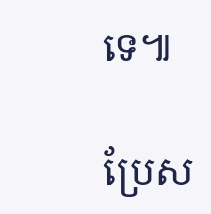ទេ៕

ប្រែស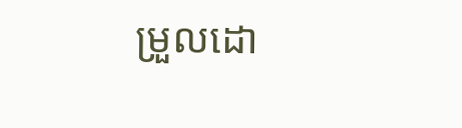ម្រួលដោ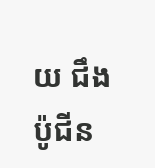យ ជឹង ប៉ូជីន